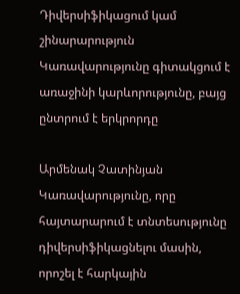Դիվերսիֆիկացում կամ շինարարություն
Կառավարությունը գիտակցում է առաջինի կարևորությունը, բայց ընտրում է երկրորդը

Արմենակ Չատինյան
Կառավարությունը, որը հայտարարում է տնտեսությունը դիվերսիֆիկացնելու մասին, որոշել է հարկային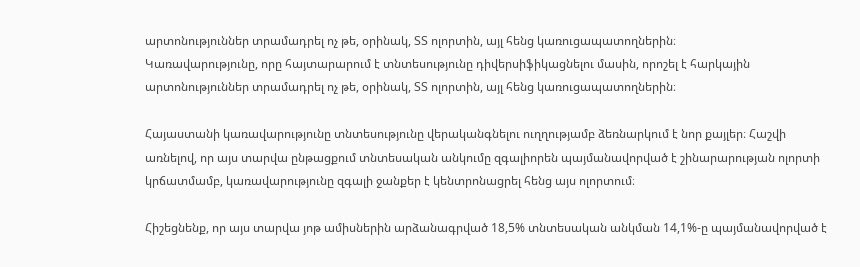արտոնություններ տրամադրել ոչ թե, օրինակ, ՏՏ ոլորտին, այլ հենց կառուցապատողներին։
Կառավարությունը, որը հայտարարում է տնտեսությունը դիվերսիֆիկացնելու մասին, որոշել է հարկային արտոնություններ տրամադրել ոչ թե, օրինակ, ՏՏ ոլորտին, այլ հենց կառուցապատողներին։

Հայաստանի կառավարությունը տնտեսությունը վերականգնելու ուղղությամբ ձեռնարկում է նոր քայլեր։ Հաշվի առնելով, որ այս տարվա ընթացքում տնտեսական անկումը զգալիորեն պայմանավորված է շինարարության ոլորտի կրճատմամբ, կառավարությունը զգալի ջանքեր է կենտրոնացրել հենց այս ոլորտում։

Հիշեցնենք, որ այս տարվա յոթ ամիսներին արձանագրված 18,5% տնտեսական անկման 14,1%-ը պայմանավորված է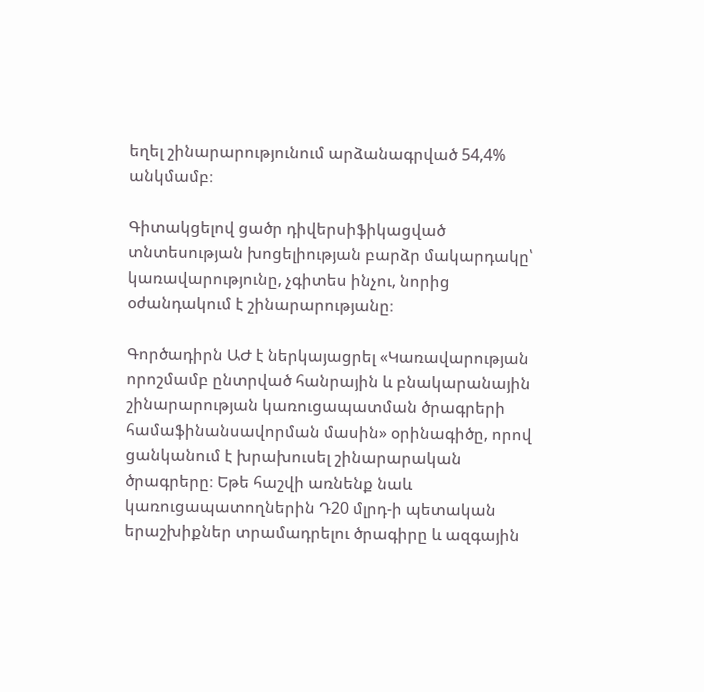եղել շինարարությունում արձանագրված 54,4% անկմամբ։

Գիտակցելով ցածր դիվերսիֆիկացված տնտեսության խոցելիության բարձր մակարդակը՝ կառավարությունը, չգիտես ինչու, նորից օժանդակում է շինարարությանը։

Գործադիրն ԱԺ է ներկայացրել «Կառավարության որոշմամբ ընտրված հանրային և բնակարանային շինարարության կառուցապատման ծրագրերի համաֆինանսավորման մասին» օրինագիծը, որով ցանկանում է խրախուսել շինարարական ծրագրերը։ Եթե հաշվի առնենք նաև կառուցապատողներին Դ20 մլրդ-ի պետական երաշխիքներ տրամադրելու ծրագիրը և ազգային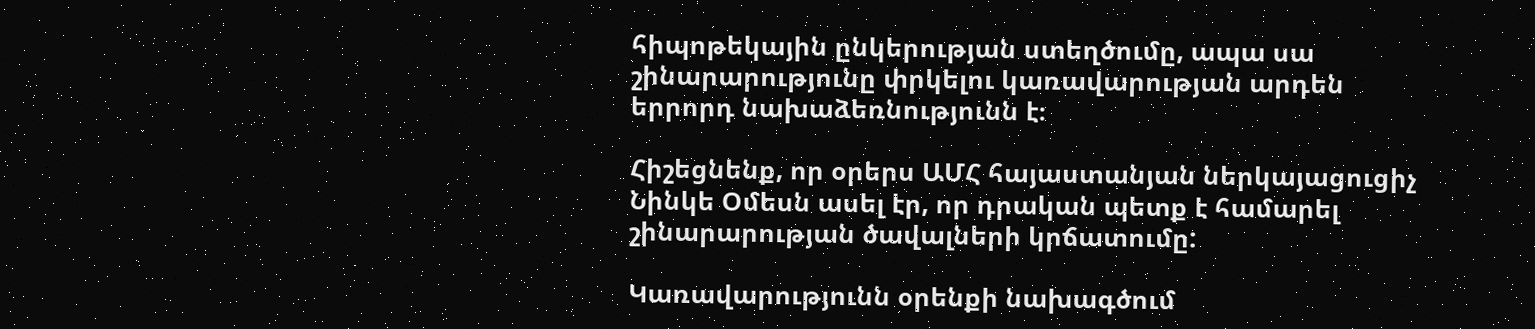հիպոթեկային ընկերության ստեղծումը, ապա սա շինարարությունը փրկելու կառավարության արդեն երրորդ նախաձեռնությունն է։

Հիշեցնենք, որ օրերս ԱՄՀ հայաստանյան ներկայացուցիչ Նինկե Օմեսն ասել էր, որ դրական պետք է համարել շինարարության ծավալների կրճատումը:

Կառավարությունն օրենքի նախագծում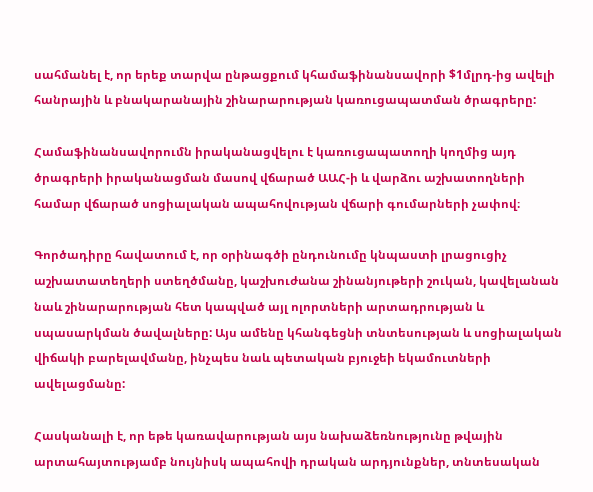սահմանել է, որ երեք տարվա ընթացքում կհամաֆինանսավորի $1մլրդ-ից ավելի հանրային և բնակարանային շինարարության կառուցապատման ծրագրերը:

Համաֆինանսավորումն իրականացվելու է կառուցապատողի կողմից այդ ծրագրերի իրականացման մասով վճարած ԱԱՀ-ի և վարձու աշխատողների համար վճարած սոցիալական ապահովության վճարի գումարների չափով։

Գործադիրը հավատում է, որ օրինագծի ընդունումը կնպաստի լրացուցիչ աշխատատեղերի ստեղծմանը, կաշխուժանա շինանյութերի շուկան, կավելանան նաև շինարարության հետ կապված այլ ոլորտների արտադրության և սպասարկման ծավալները: Այս ամենը կհանգեցնի տնտեսության և սոցիալական վիճակի բարելավմանը, ինչպես նաև պետական բյուջեի եկամուտների ավելացմանը:

Հասկանալի է, որ եթե կառավարության այս նախաձեռնությունը թվային արտահայտությամբ նույնիսկ ապահովի դրական արդյունքներ, տնտեսական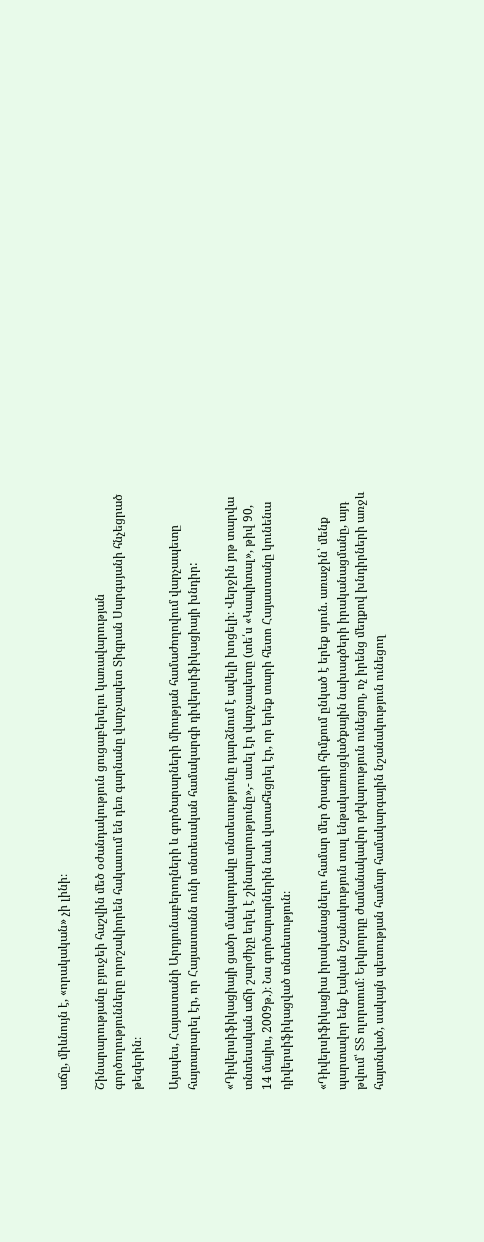աճը, միևնույն է, «որակական» չի լինի։

Շինարարությանը բյուջեի հաշվին մեծ օժանդակություն ցուցաբերելու կառավարության գործողությունները որոշակիորեն հակասում են դեռ գարնանը վարչապետ Տիգրան Սարգսյանի հնչեցրած թեզերին։

Այսպես, Հայաստանի Արդյունաբերողների և գործարարների միության համաժողովում վարչապետը հայտարարել էր, որ Հայաստանն ունի տնտեսական համակարգի դիվերսիֆիկացիայի խնդիր:

«Դիվերսիֆիկացիայի ցածր մակարդակը տնտեսությունը դարձնում է ավելի խոցելի։ Վերջին յոթ տարվա տնտեսական աճի շարժիչը եղել է շինարարությունը»,- ասել էր վարչապետը (տե՛ս «Կապիտալ», թիվ 90, 14 մայիս, 2009թ.)։ Նա գործարարներին նաև վստահեցրել էր, որ երեք տարի հետո Հայաստանը կունենա դիվերսիֆիկացված տնտեսություն։

«Դիվերսիֆիկացիա իրականացնելու համար մեր ծրագրի հիմքում ընկած է երեք սյուն. առաջին՝ մենք պարտավոր ենք էական նշանակություն տալ ենթակառուցվածքային նախագծերի իրականացմանը, այդ թվում՝ ՏՏ ոլորտում։ Երկրորդը ժամանակավոր դժվարություն ունեցող, ոչ իրենց մեղքով խնդիրների առջև հայտնված, սակայն պետության համար համակարգային նշանակություն ունեցող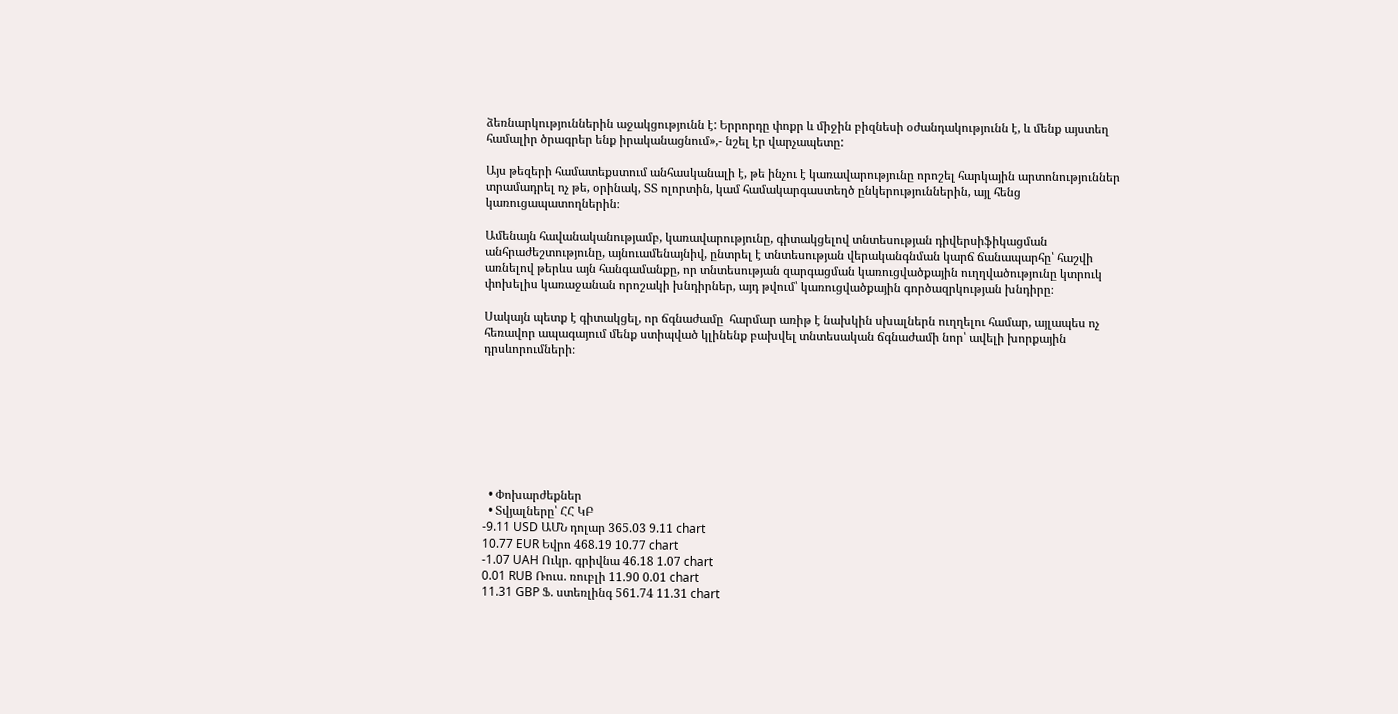ձեռնարկություններին աջակցությունն է: Երրորդը փոքր և միջին բիզնեսի օժանդակությունն է, և մենք այստեղ համալիր ծրագրեր ենք իրականացնում»,- նշել էր վարչապետը:

Այս թեզերի համատեքստում անհասկանալի է, թե ինչու է կառավարությունը որոշել հարկային արտոնություններ տրամադրել ոչ թե, օրինակ, ՏՏ ոլորտին, կամ համակարգաստեղծ ընկերություններին, այլ հենց կառուցապատողներին։

Ամենայն հավանականությամբ, կառավարությունը, գիտակցելով տնտեսության դիվերսիֆիկացման անհրաժեշտությունը, այնուամենայնիվ, ընտրել է տնտեսության վերականգնման կարճ ճանապարհը՝ հաշվի առնելով թերևս այն հանգամանքը, որ տնտեսության զարգացման կառուցվածքային ուղղվածությունը կտրուկ փոխելիս կառաջանան որոշակի խնդիրներ, այդ թվում՝ կառուցվածքային գործազրկության խնդիրը։

Սակայն պետք է գիտակցել, որ ճգնաժամը  հարմար առիթ է նախկին սխալներն ուղղելու համար, այլապես ոչ հեռավոր ապագայում մենք ստիպված կլինենք բախվել տնտեսական ճգնաժամի նոր՝ ավելի խորքային դրսևորումների։








  • Փոխարժեքներ
  • Տվյալները՝ ՀՀ ԿԲ
-9.11 USD ԱՄՆ դոլար 365.03 9.11 chart
10.77 EUR Եվրո 468.19 10.77 chart
-1.07 UAH Ուկր. գրիվնա 46.18 1.07 chart
0.01 RUB Ռուս. ռուբլի 11.90 0.01 chart
11.31 GBP Ֆ. ստեռլինգ 561.74 11.31 chart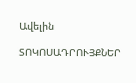Ավելին

ՏՈԿՈՍԱԴՐՈՒՅՔՆԵՐ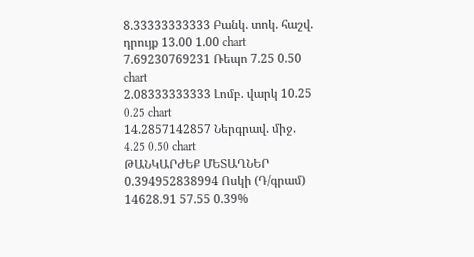8.33333333333 Բանկ. տոկ. հաշվ. դրույք 13.00 1.00 chart
7.69230769231 Ռեպո 7.25 0.50 chart
2.08333333333 Լոմբ. վարկ 10.25 0.25 chart
14.2857142857 Ներգրավ. միջ. 4.25 0.50 chart
ԹԱՆԿԱՐԺԵՔ ՄԵՏԱՂՆԵՐ
0.394952838994 Ոսկի (Դ/գրամ) 14628.91 57.55 0.39%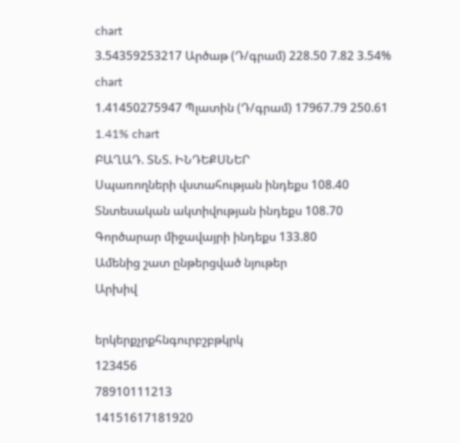chart
3.54359253217 Արծաթ (Դ/գրամ) 228.50 7.82 3.54% chart
1.41450275947 Պլատին (Դ/գրամ) 17967.79 250.61 1.41% chart
ԲԱՂԱԴ. ՏՆՏ. ԻՆԴԵՔՍՆԵՐ
Սպառողների վստահության ինդեքս 108.40
Տնտեսական ակտիվության ինդեքս 108.70
Գործարար միջավայրի ինդեքս 133.80
Ամենից շատ ընթերցված նյութեր
Արխիվ

երկերքչրքհնգուրբշբթկրկ
123456
78910111213
14151617181920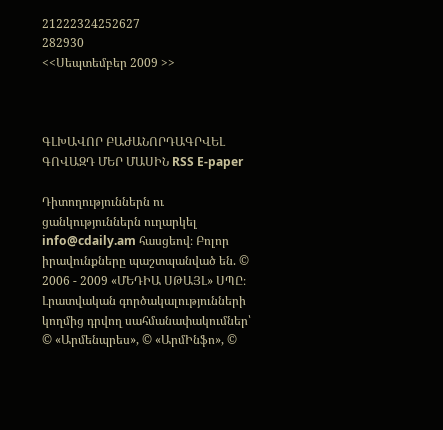21222324252627
282930
<<Սեպտեմբեր 2009 >>



ԳԼԽԱՎՈՐ ԲԱԺԱՆՈՐԴԱԳՐՎԵԼ ԳՈՎԱԶԴ ՄԵՐ ՄԱՍԻՆ RSS E-paper

Դիտողություններն ու ցանկություններն ուղարկել info@cdaily.am հասցեով։ Բոլոր իրավունքները պաշտպանված են. © 2006 - 2009 «ՄԵԴԻԱ ՍԹԱՅԼ» ՍՊԸ։
Լրատվական գործակալությունների կողմից դրվող սահմանափակումներ՝
© «Արմենպրես», © «ԱրմԻնֆո», ©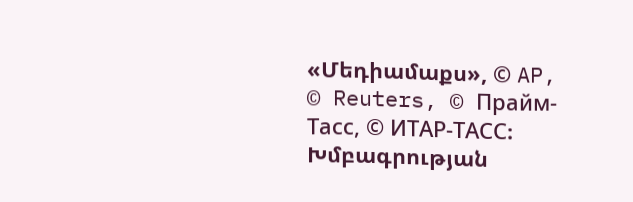«Մեդիամաքս», © AP, © Reuters, © Прайм-Тасс, © ИТАР-ТАСС։
Խմբագրության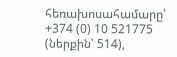հեռախոսահամարը՝ +374 (0) 10 521775 (ներքին՝ 514),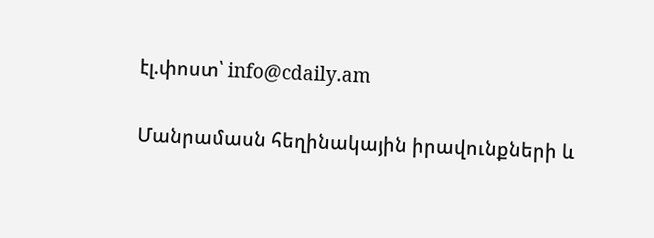էլ.փոստ՝ info@cdaily.am

Մանրամասն հեղինակային իրավունքների և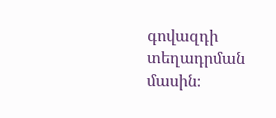գովազդի տեղադրման մասին։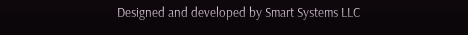Designed and developed by Smart Systems LLC